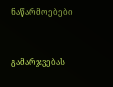ნაწარმოებები


გამარჯვებას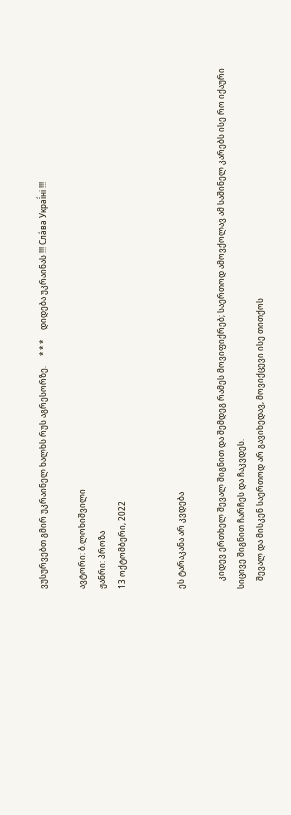ვუსურვებთ გმირ უკრაინელ ხალხს რუს აგრესორზე.     * * *     დიდება უკრაინას !!! Сла́ва Украї́ні !!!

ავტორი: ბ.ლოხიშვილი
ჟანრი: პროზა
13 ოქტომბერი, 2022


ეს ტარაკანა არ კვდება

    კიდევ ერთხელ შევალ შიგნით და შემდეგ რამეს მოვიფიქრებ; საერთოდ ამოვქოლავ ამ საშინელ კარებს ისე რო იქაური სიცივე შიგნით ჩარჩეს და ჩაკვდეს.
    შევალ და მისკენ საერთოდ არ გავიხედავ, მოვიქცევი ისე თითქოს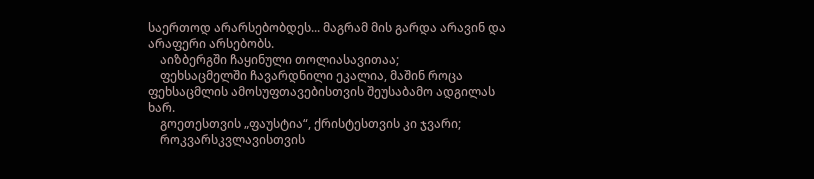საერთოდ არარსებობდეს... მაგრამ მის გარდა არავინ და არაფერი არსებობს.
    აიზბერგში ჩაყინული თოლიასავითაა;
    ფეხსაცმელში ჩავარდნილი ეკალია, მაშინ როცა ფეხსაცმლის ამოსუფთავებისთვის შეუსაბამო ადგილას ხარ.
    გოეთესთვის „ფაუსტია“, ქრისტესთვის კი ჯვარი;
    როკვარსკვლავისთვის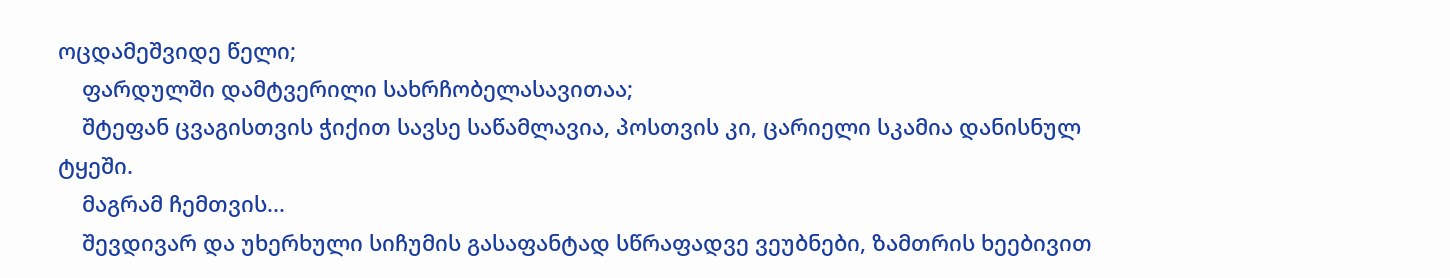ოცდამეშვიდე წელი;
    ფარდულში დამტვერილი სახრჩობელასავითაა;
    შტეფან ცვაგისთვის ჭიქით სავსე საწამლავია, პოსთვის კი, ცარიელი სკამია დანისნულ ტყეში.
    მაგრამ ჩემთვის...
    შევდივარ და უხერხული სიჩუმის გასაფანტად სწრაფადვე ვეუბნები, ზამთრის ხეებივით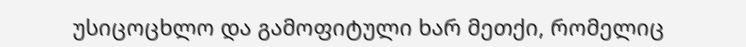უსიცოცხლო და გამოფიტული ხარ მეთქი, რომელიც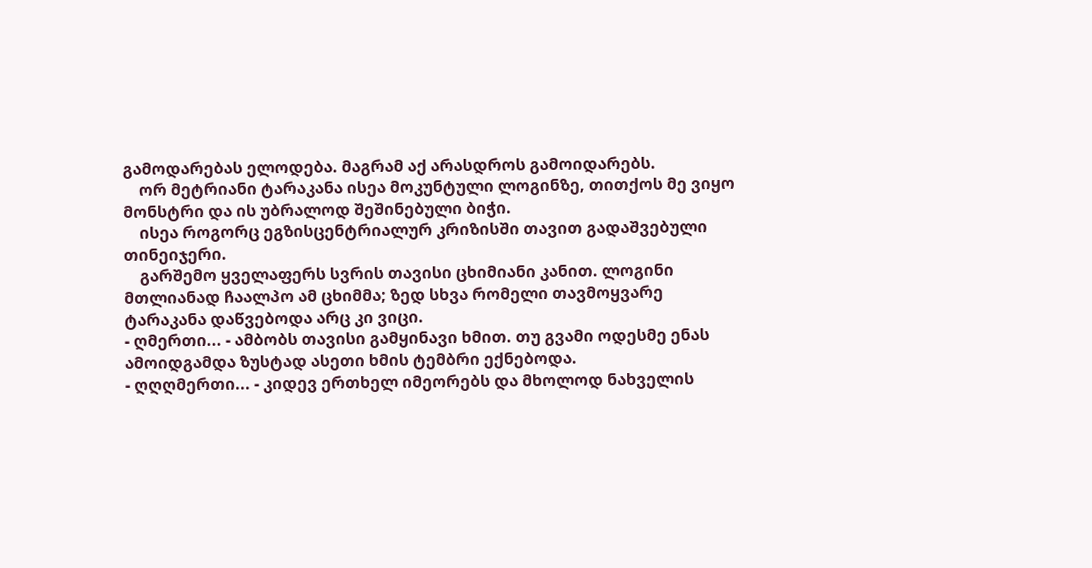გამოდარებას ელოდება. მაგრამ აქ არასდროს გამოიდარებს.
    ორ მეტრიანი ტარაკანა ისეა მოკუნტული ლოგინზე, თითქოს მე ვიყო მონსტრი და ის უბრალოდ შეშინებული ბიჭი.
    ისეა როგორც ეგზისცენტრიალურ კრიზისში თავით გადაშვებული თინეიჯერი.
    გარშემო ყველაფერს სვრის თავისი ცხიმიანი კანით. ლოგინი მთლიანად ჩაალპო ამ ცხიმმა; ზედ სხვა რომელი თავმოყვარე ტარაკანა დაწვებოდა არც კი ვიცი.
- ღმერთი... - ამბობს თავისი გამყინავი ხმით. თუ გვამი ოდესმე ენას ამოიდგამდა ზუსტად ასეთი ხმის ტემბრი ექნებოდა.
- ღღღმერთი... - კიდევ ერთხელ იმეორებს და მხოლოდ ნახველის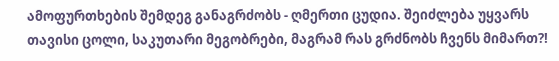ამოფურთხების შემდეგ განაგრძობს - ღმერთი ცუდია. შეიძლება უყვარს თავისი ცოლი, საკუთარი მეგობრები, მაგრამ რას გრძნობს ჩვენს მიმართ?!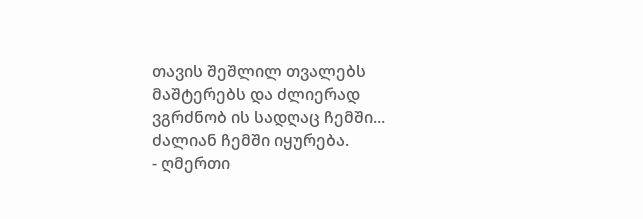თავის შეშლილ თვალებს მაშტერებს და ძლიერად ვგრძნობ ის სადღაც ჩემში... ძალიან ჩემში იყურება.
- ღმერთი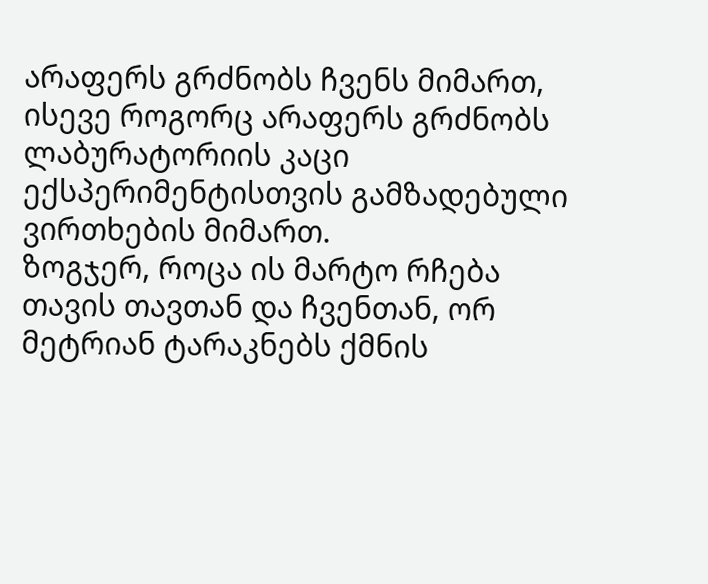არაფერს გრძნობს ჩვენს მიმართ, ისევე როგორც არაფერს გრძნობს ლაბურატორიის კაცი ექსპერიმენტისთვის გამზადებული ვირთხების მიმართ.
ზოგჯერ, როცა ის მარტო რჩება თავის თავთან და ჩვენთან, ორ მეტრიან ტარაკნებს ქმნის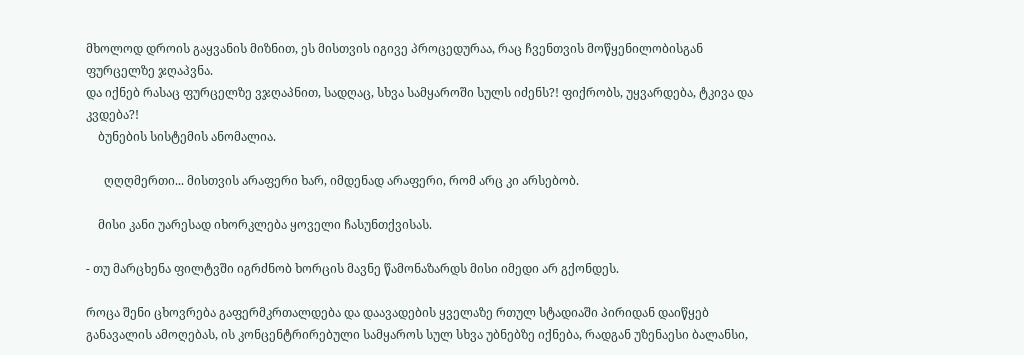მხოლოდ დროის გაყვანის მიზნით, ეს მისთვის იგივე პროცედურაა, რაც ჩვენთვის მოწყენილობისგან ფურცელზე ჯღაპვნა.
და იქნებ რასაც ფურცელზე ვჯღაპნით, სადღაც, სხვა სამყაროში სულს იძენს?! ფიქრობს, უყვარდება, ტკივა და კვდება?!
    ბუნების სისტემის ანომალია.

      ღღღმერთი... მისთვის არაფერი ხარ, იმდენად არაფერი, რომ არც კი არსებობ.

    მისი კანი უარესად იხორკლება ყოველი ჩასუნთქვისას.

- თუ მარცხენა ფილტვში იგრძნობ ხორცის მავნე წამონაზარდს მისი იმედი არ გქონდეს.

როცა შენი ცხოვრება გაფერმკრთალდება და დაავადების ყველაზე რთულ სტადიაში პირიდან დაიწყებ განავალის ამოღებას, ის კონცენტრირებული სამყაროს სულ სხვა უბნებზე იქნება, რადგან უზენაესი ბალანსი,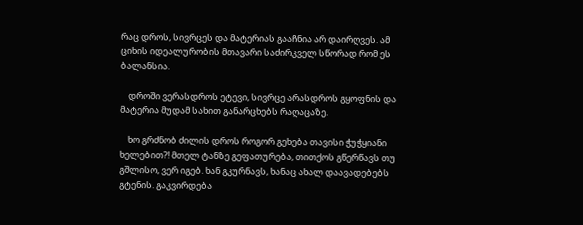რაც დროს, სივრცეს და მატერიას გააჩნია არ დაირღვეს. ამ ციხის იდეალურობის მთავარი საძირკველ სწორად რომ ეს ბალანსია.

    დროში ვერასდროს ეტევი, სივრცე არასდროს გყოფნის და მატერია მუდამ სახით განარცხებს რაღაცაზე.

    ხო გრძნობ ძილის დროს როგორ გეხება თავისი ჭუჭყიანი ხელებით?! მთელ ტანზე გეფათურება, თითქოს გწერწავს თუ გშლისო, ვერ იგებ. ხან გკურნავს, ხანაც ახალ დაავადებებს გტენის. გაკვირდება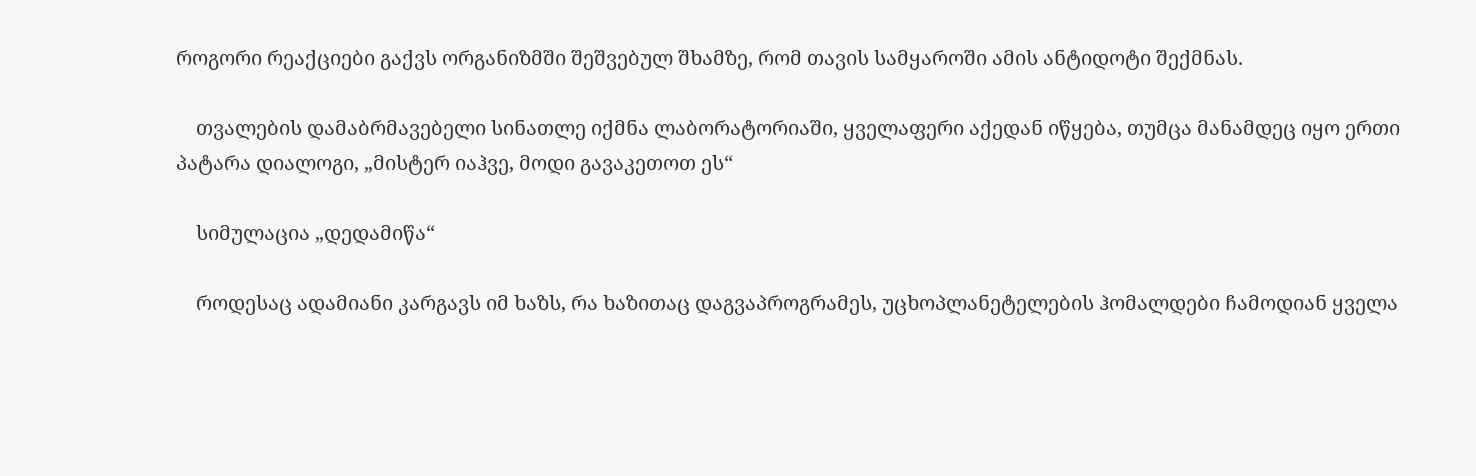როგორი რეაქციები გაქვს ორგანიზმში შეშვებულ შხამზე, რომ თავის სამყაროში ამის ანტიდოტი შექმნას.

    თვალების დამაბრმავებელი სინათლე იქმნა ლაბორატორიაში, ყველაფერი აქედან იწყება, თუმცა მანამდეც იყო ერთი პატარა დიალოგი, „მისტერ იაჰვე, მოდი გავაკეთოთ ეს“

    სიმულაცია „დედამიწა“

    როდესაც ადამიანი კარგავს იმ ხაზს, რა ხაზითაც დაგვაპროგრამეს, უცხოპლანეტელების ჰომალდები ჩამოდიან ყველა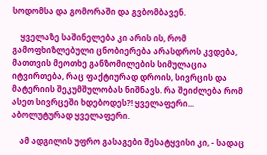სოდომსა და გომორაში და გვბომბავენ.

    ყველაზე საშინელება კი არის ის, რომ გამოფხიზლებული ცნობიერება არასდროს კვდება, მათთვის მეოთხე განზომილების სიმულაცია იტვირთება, რაც ფაქტიურად დროის, სივრცის და მატერიის შეკუმშულობას ნიშნავს. რა შეიძლება რომ ასეთ სივრცეში ხდებოდეს?! ყველაფერი... აბოლუტურად ყველაფერი.

    ამ ადგილის უფრო გასაგები შესატყვისი კი, - სადაც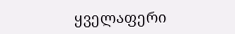ყველაფერი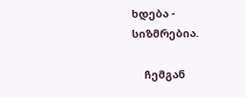ხდება - სიზმრებია.

    ჩემგან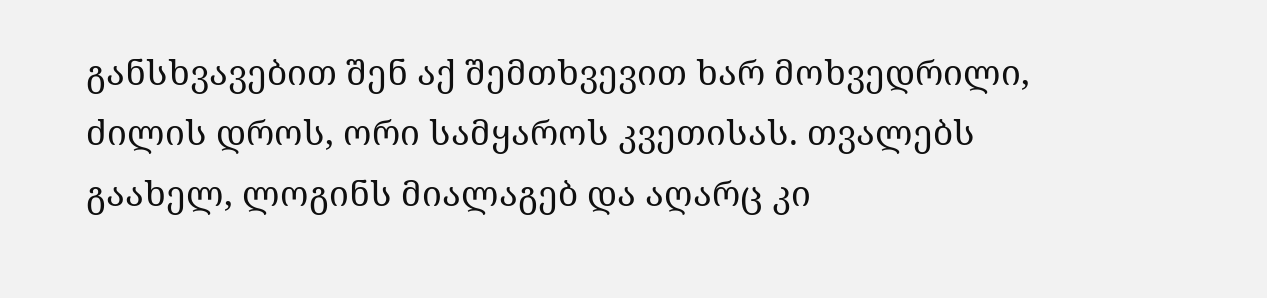განსხვავებით შენ აქ შემთხვევით ხარ მოხვედრილი, ძილის დროს, ორი სამყაროს კვეთისას. თვალებს გაახელ, ლოგინს მიალაგებ და აღარც კი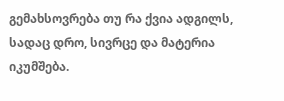გემახსოვრება თუ რა ქვია ადგილს, სადაც დრო, სივრცე და მატერია იკუმშება.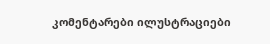კომენტარები ილუსტრაციები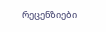რეცენზიები